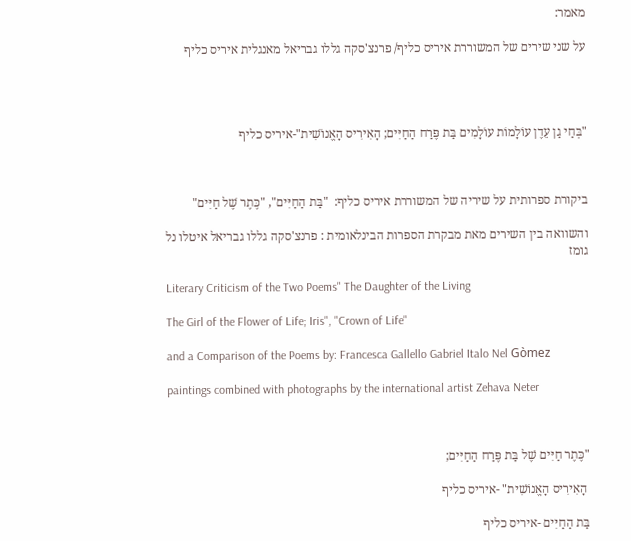מאמר:

על שני שירים של המשוררת איריס כליף/ פרנצ'סקה גללו גבריאל מאנגלית איריס כליף




"בְּחַי גַן עֵדֶן עוֹלָמוֹת עוֹלָמִים בַּת פֶּרַח הַחַיִּים; הָאִירִיס הָאֱנוֹשִׁית"-איריס כליף



ביקורת ספרותית על שיריה של המשוררת איריס כליף:  "בַּת הַחַיִּים", "כֶּתֶר שֶׁל חַיִּים"

והשוואה בין השירים מאת מבקרת הספרות הבינלאומית : פרנצ'סקה גללו גבריאל איטלו נל גומז

Literary Criticism of the Two Poems" The Daughter of the Living

The Girl of the Flower of Life; Iris", "Crown of Life"

and a Comparison of the Poems by: Francesca Gallello Gabriel Italo Nel Gòmez

paintings combined with photographs by the international artist Zehava Neter



"כֶּתֶר חַיִּים שֶׁל בַּת פֶּרַח הַחַיִּים;

 הָאִירִיס הָאֱנוֹשִׁית" -איריס כליף

בַּת הַחַיִּים -איריס כליף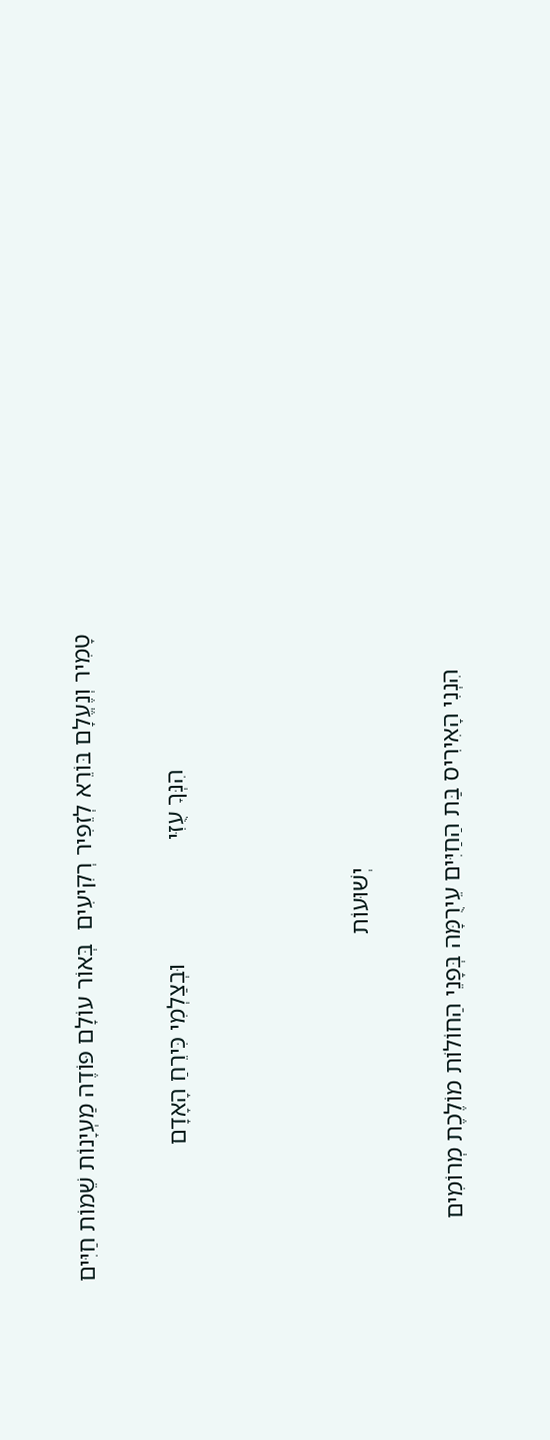טָמִיר וְנֶעֱלָם בּוֹרֵא לְזֵפִיר רְקִיעִים  בְּאוֹר עוֹלָם פּוֹדֶה מַעְיָנוֹת שֵׁמוֹת חַיִּים

                      הִנְּךָ עֻזִּי                    וּבְצַלְמִי כִּירֵחַ הָאָדָם



                                      יְשׁוּעוֹת

      הִנְנִי הָאִירִיס בַּת הַחַיִּים עֵירֻמָּה בְּפָנֵי הַחוֹלוֹת מוֹלֶכֶת מְרוֹמִים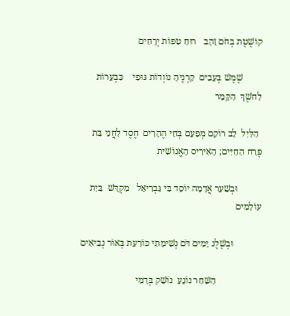קוֹשֶׁטֶת בְּחֹם זָהָב   רוּחַ טִפּוֹת יְרָחִים

        שֶׁמֶשׁ בְּעָבִים  קַרְנֶיהָ נוֹוְדוֹת גּוּפִי    כִּבְעֵרוֹת לַחֹשֶׁךְ  הַקָּמֵר

 הַלַּיִל  לֵב רוֹקֵם מְפַעֵם בְּחַי הֶהָרִים  חֶסֶד לַחֲנֵי בַּת פֶּרַח הַחַיִּים; הָאִירִיס הָאֱנוֹשִׁית

          וּבְשַׁעַר אֲדָמָה יוֹסֵד בִּי גַּבְרִיאֵל   מִקְדָּשׁ  בַּיִת  עוֹלָמִים

            וּבְשֶׁלֶג יָמִים דֹּם נְשִׁימָתִי כּוֹרַעַת בְּאוֹר נְבִיאִים

                   הַשַּׁחַר נוֹגֵעַ  נוֹשֵׁק בְּדָמִי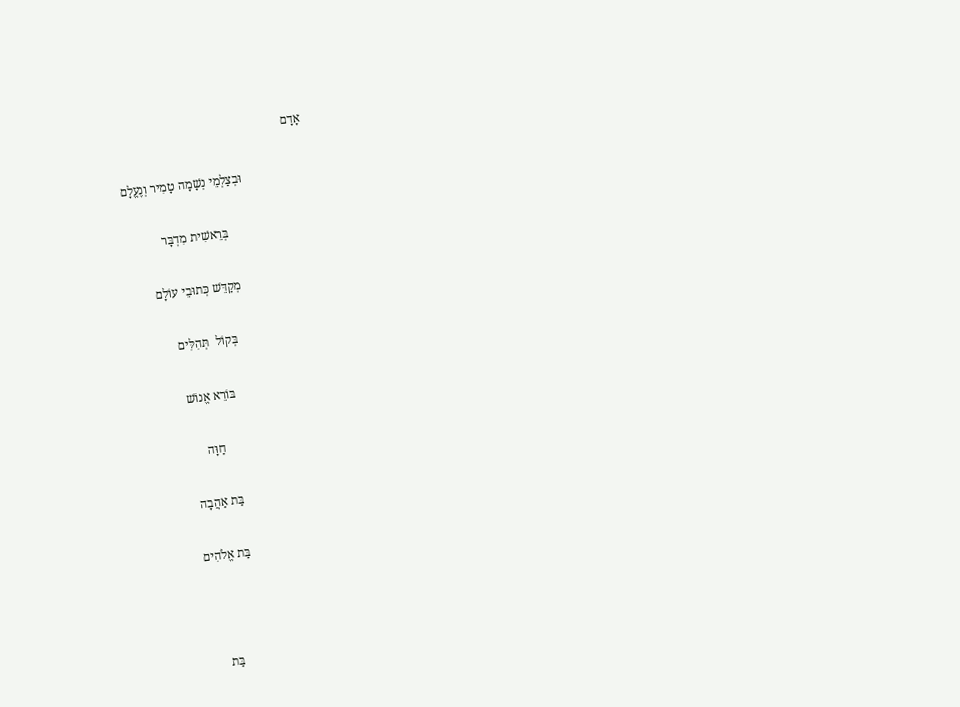אָדָם

                     וּבְצַלְמֵי נְשָׁמָה טָמִיר וְנֶעֱלָם

                           בְּרֵאשִׁית מִדְבָּר

                         מְקַדֵּשׁ כְּתוּבֵי עוֹלָם

                            בְּקוֹל  תְּהִלִּים

                               בּוֹרֵא אֱנוֹשׁ

                                    חַוָּה

                                בַּת אַהֲבָה

                                בַּת אֱלֹהִים



                                      בַּת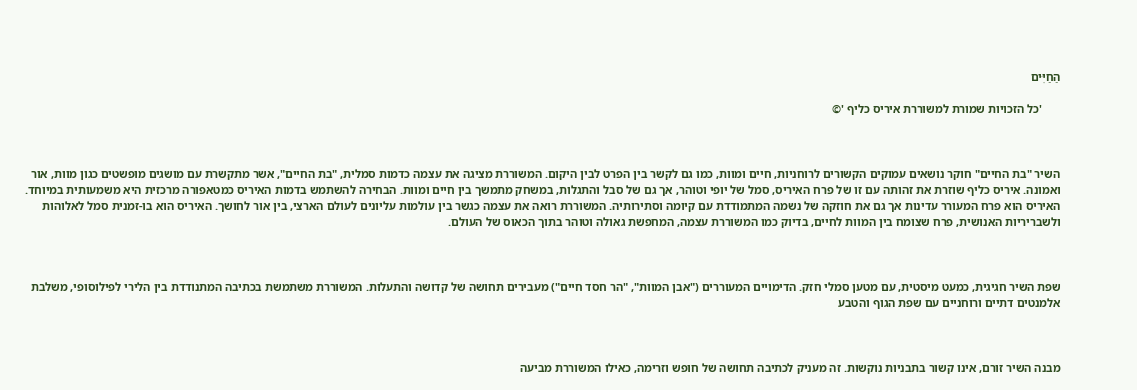הַחַיִּים

      'כל הזכויות שמורת למשוררת איריס כליף '©



השיר "בת החיים" חוקר נושאים עמוקים הקשורים לרוחניות, חיים ומוות, כמו גם לקשר בין הפרט לבין היקום. המשוררת מציגה את עצמה כדמות סמלית, "בת החיים", אשר מתקשרת עם מושגים מופשטים כגון מוות, אור ואמונה. איריס כליף שוזרת את זהותה עם זו של פרח האיריס, סמל של יופי וטוהר, אך גם של סבל והתגלות, במשחק מתמשך בין חיים ומוות. הבחירה להשתמש בדמות האיריס כמטאפורה מרכזית היא משמעותית במיוחד. האיריס הוא פרח המעורר עדינות אך גם את חוזקה של נשמה המתמודדת עם קיומה וסתירותיה. המשוררת רואה את עצמה כגשר בין עולמות עליונים לעולם הארצי, בין אור לחושך. האיריס הוא בו-זמנית סמל לאלוהות ולשבריריות האנושית, פרח שצומח בין המוות לחיים, בדיוק כמו המשוררת עצמה, המחפשת גאולה וטוהר בתוך הכאוס של העולם.



שפת השיר חגיגית, כמעט מיסטית, עם מטען סמלי חזק. הדימויים המעוררים ("אבן המוות", "הר חסד חיים") מעבירים תחושה של קדושה והתעלות. המשוררת משתמשת בכתיבה המתנודדת בין הלירי לפילוסופי, משלבת אלמנטים דתיים ורוחניים עם שפת הגוף והטבע



מבנה השיר זורם, אינו קשור בתבניות נוקשות. זה מעניק לכתיבה תחושה של חופש וזרימה, כאילו המשוררת מביעה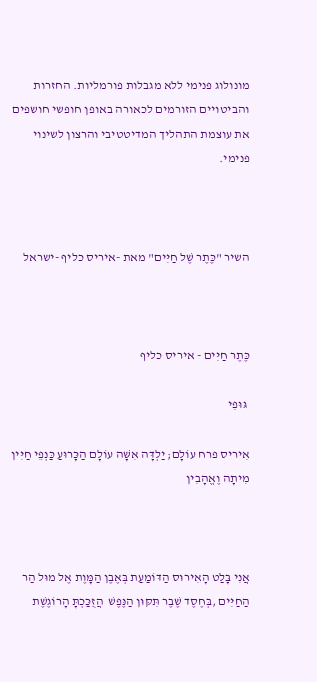מונולוג פנימי ללא מגבלות פורמליות. החזרות והביטויים הזורמים לכאורה באופן חופשי חושפים את עוצמת התהליך המדיטטיבי והרצון לשינוי פנימי.



השיר "כֶּתֶר שֶׁל חַיִּים" מאת -איריס כליף -ישראל



כֶּתֶר חַיִּים - איריס כליף

 גּוּפִי

אִיריס פרח עוֹלָם; יַלְדָּה אִשָּׁה עוֹלָם הַכָּרוּעַ כַּנְפֵי חַיִּין מִיתָה וֶאֱהָבִין



אֲנִי בָּלַט הָאִירוּס הַדּוֹמַעַת בְּאֶבֶן הַמָּוֶת אֶל מוּל הַר הַחַיִּים ,בְּחֶסֶד שֶׁבֶר תִּקּוּן הַנֶּפֶשׁ  הֲזֻכַּכְתָּ הָרוֹגֶשֶׁת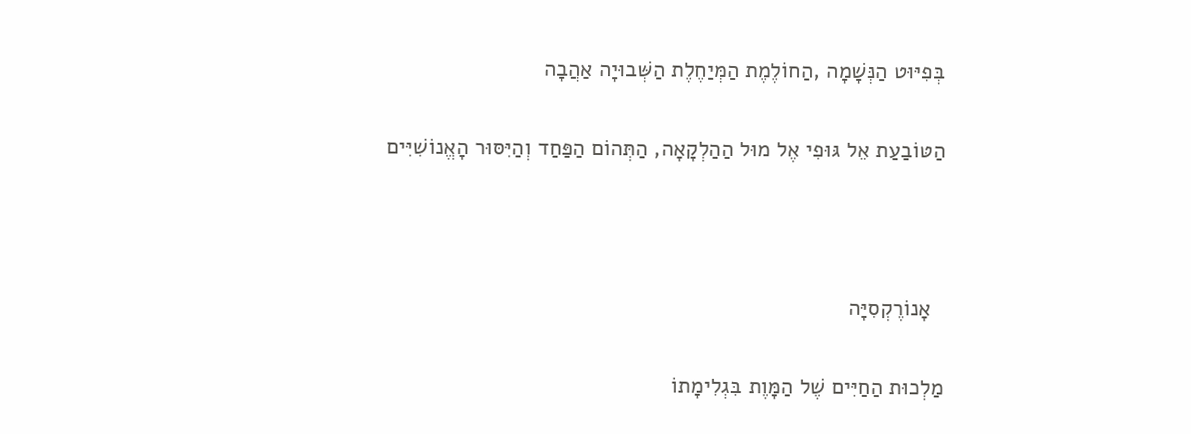בְּפִיּוּט הַנְּשָׁמָה ,הַחוֹלֶמֶת הַמְּיַחֶלֶת הַשְּׁבוּיָה אַהֲבָה

הַטּוֹבַעַת אֵל גּוּפִי אֶל מוּל הַהַלְקָאָה, הַתְּהוֹם הַפַּחַד וְהַיִּסּוּר הָאֱנוֹשִׁיִּים



  אָנוֹרֶקְסִיָּה

מַלְכוּת הַחַיִּים שֶׁל הַמָּוֶת בִּגְלִימָתוֹ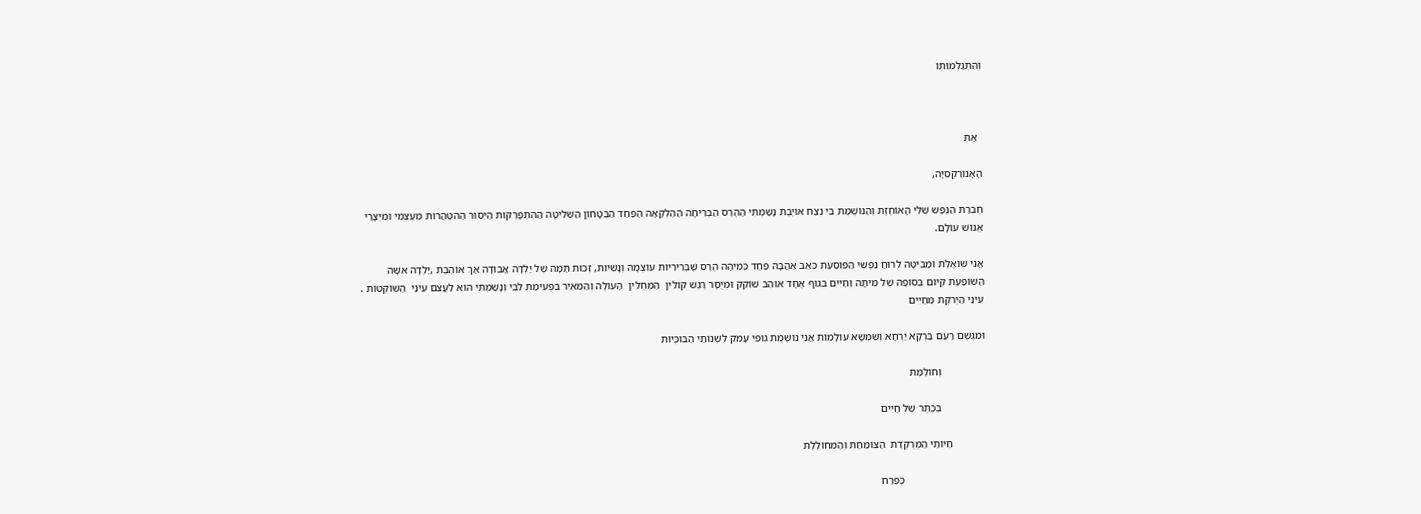וְהִתְגַּלְּמוּתוֹ



  אַתְּ

הָאָנוֹרֶקְסִיָּה,

חֶבְרַת הַנֶּפֶשׁ שֶׁלִּי הָאוֹחֶזֶת וְהַנּוֹשֶׁמֶת בִּי נֶצַח אוֹיֶבֶת נָשַׁמְתִּי הַהֶרֶס הַבְּרִיחָה הַהַלְקָאָה הַפַּחַד הַבִּטָּחוֹן הַשְּׁלִיטָה הַהִתְפָּרְקוּת הַיִּסּוּר הַהִטַּהֲרוּת מֵעַצְמִי וּמִיְּצָרַי אֱנוֹשׁ עוֹלָם.

אֲנִי שׁוֹאֶלֶת וּמַבִּיטָה לְרוּחַ נַפְשִׁי הַפּוֹסַעַת כְּאֵב אַהֲבָה פַּחַד כְּמִיהָה הֶרֶס שֶׁבְּרִירִיּוֹת עוֹצְמָהּ וְנָשִׁיּוּת, זְכוּת תַּמָּה שֶׁל יַלְדָּה אֲבוּדָה אַךְ אוֹהֶבֶת ,יַלְדָּה אִשָּׁה הַשּׁוֹפַעַת קִיּוּם בְּסוֹפָהּ שֶׁל מִיתָה וְחַיִּים בְּגוּף אֶחָד אוֹהֵב שׁוֹקֵק וּמְיֻסָּר רֶגֶשׁ קוֹלִין  הַמְּחֻלִּין  הָעוֹלֶה וְהַמֵּאִיר בִּפְעִימַת לִבִּי וְנָשַׁמְתִּי הוּא לַעֲצֹם עֵינַי  הַשּׁוֹקְטוֹת . עֵינַי הַיְּרֹקֶת מֵחַיִּים

וּמִגֶּשֶׁם רַעַם בַּרְקָא יַרְחָא וְשִׁמְשָׁא עוֹלָמוֹת אֲנִי נוֹשֶׁמֶת גּוּפִי עָמֹק לִשְׁנוֹתַי הַבּוּכְיוֹת

                וְחוֹלֶמֶת

                בְּכֶתֶר שֶׁל חַיִּים

            חַיּוֹתַי הַמְּרֻקֶּדֶת  הַצּוֹמַחַת וְהַמְּחוֹלֶלֶת

                              כְּפֶרַח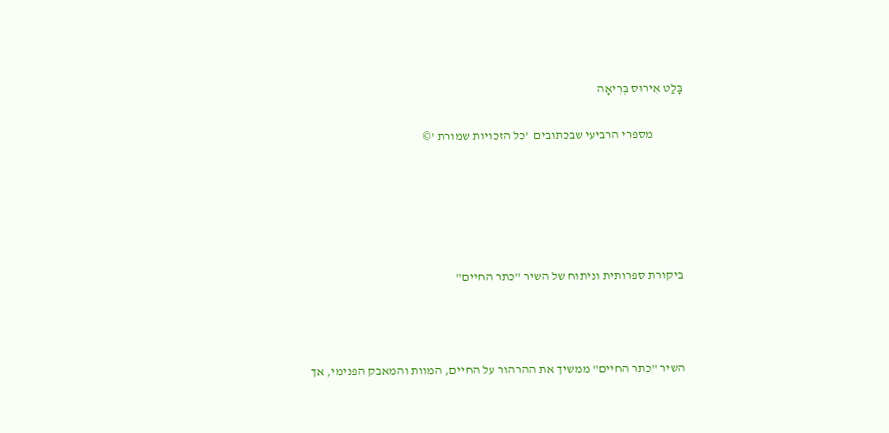בָּלַט אִירוּס בְּרִיאָה

            מספרי הרביעי שבכתובים  'כל הזכויות שמורת '©





ביקורת ספרותית וניתוח של השיר "כתר החיים"



השיר "כתר החיים" ממשיך את ההרהור על החיים, המוות והמאבק הפנימי, אך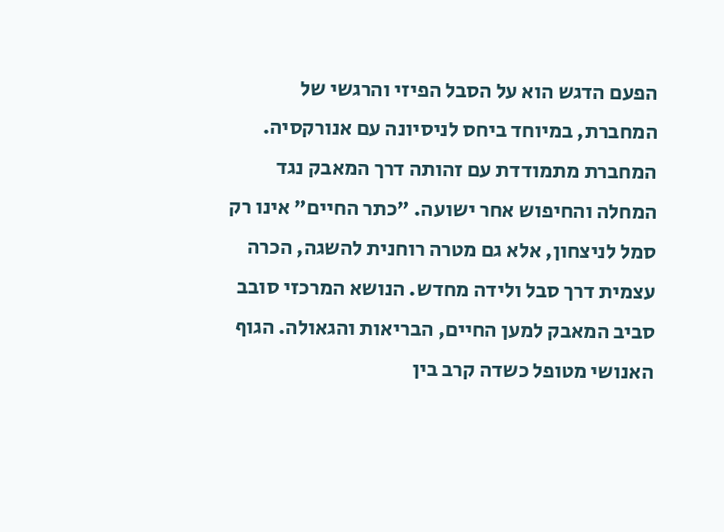הפעם הדגש הוא על הסבל הפיזי והרגשי של המחברת, במיוחד ביחס לניסיונה עם אנורקסיה. המחברת מתמודדת עם זהותה דרך המאבק נגד המחלה והחיפוש אחר ישועה. "כתר החיים" אינו רק סמל לניצחון, אלא גם מטרה רוחנית להשגה, הכרה עצמית דרך סבל ולידה מחדש. הנושא המרכזי סובב סביב המאבק למען החיים, הבריאות והגאולה. הגוף האנושי מטופל כשדה קרב בין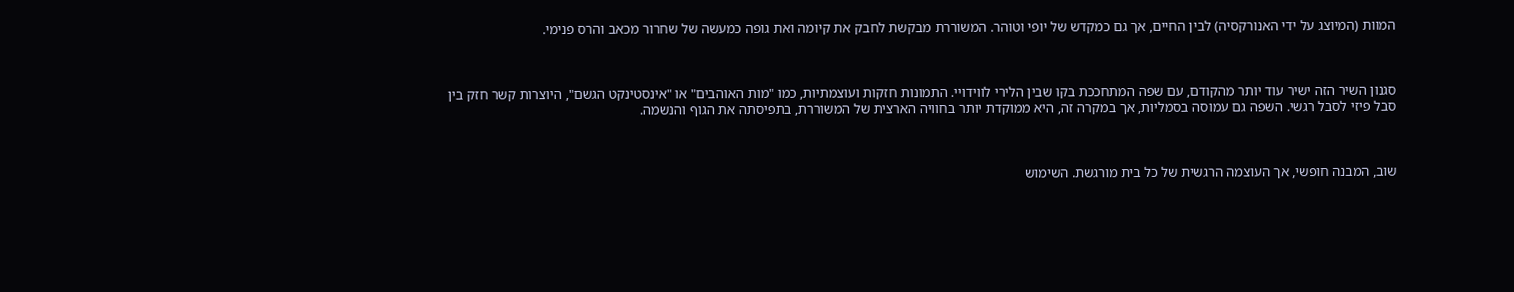המוות (המיוצג על ידי האנורקסיה) לבין החיים, אך גם כמקדש של יופי וטוהר. המשוררת מבקשת לחבק את קיומה ואת גופה כמעשה של שחרור מכאב והרס פנימי.



סגנון השיר הזה ישיר עוד יותר מהקודם, עם שפה המתחככת בקו שבין הלירי לווידויי. התמונות חזקות ועוצמתיות, כמו "מות האוהבים" או "אינסטינקט הגשם", היוצרות קשר חזק בין סבל פיזי לסבל רגשי. השפה גם עמוסה בסמליות, אך במקרה זה, היא ממוקדת יותר בחוויה הארצית של המשוררת, בתפיסתה את הגוף והנשמה.



שוב, המבנה חופשי, אך העוצמה הרגשית של כל בית מורגשת. השימוש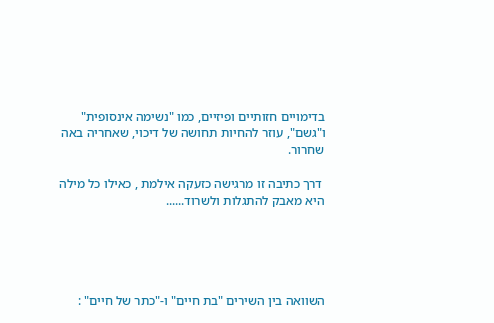בדימויים חזותיים ופיזיים, כמו "נשימה אינסופית" ו"גשם", עוזר להחיות תחושה של דיכוי, שאחריה באה שחרור.

 דרך כתיבה זו מרגישה כזעקה אילמת , כאילו כל מילה היא מאבק להתגלות ולשרוד......





השוואה בין השירים "בת חיים" ו-"כתר של חיים" :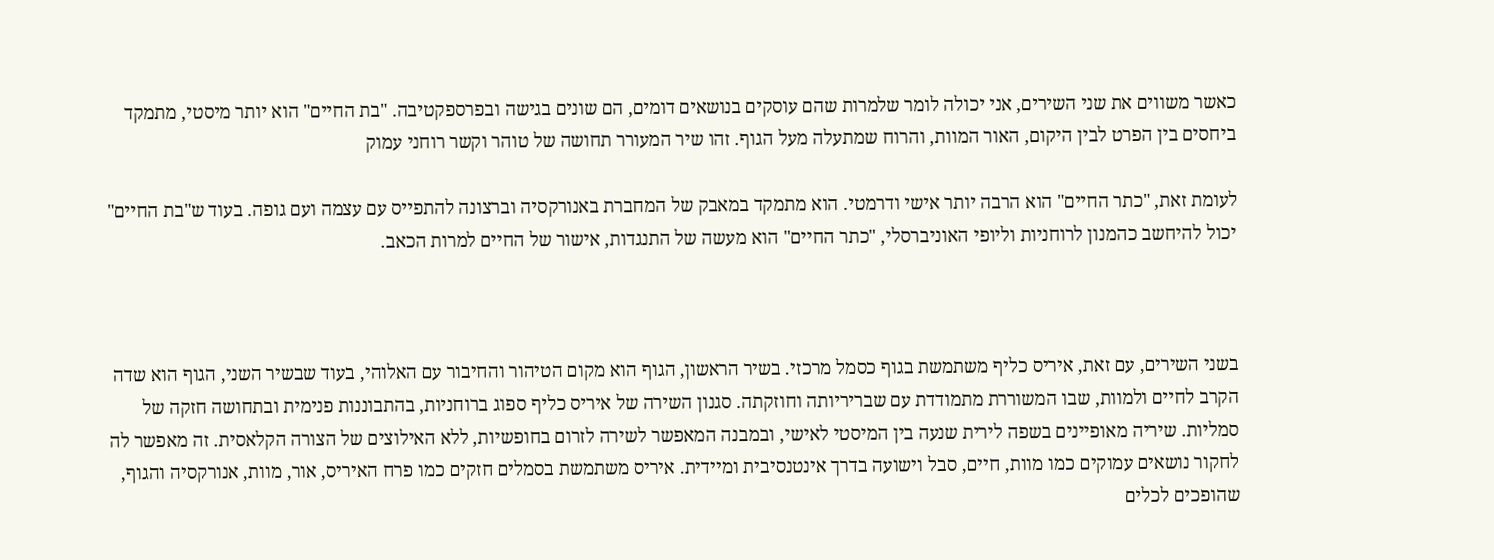כאשר משווים את שני השירים, אני יכולה לומר שלמרות שהם עוסקים בנושאים דומים, הם שונים בגישה ובפרספקטיבה. "בת החיים" הוא יותר מיסטי, מתמקד ביחסים בין הפרט לבין היקום, האור המוות, והרוח שמתעלה מעל הגוף. זהו שיר המעורר תחושה של טוהר וקשר רוחני עמוק

לעומת זאת, "כתר החיים" הוא הרבה יותר אישי ודרמטי. הוא מתמקד במאבק של המחברת באנורקסיה וברצונה להתפייס עם עצמה ועם גופה. בעוד ש"בת החיים" יכול להיחשב כהמנון לרוחניות וליופי האוניברסלי, "כתר החיים" הוא מעשה של התנגדות, אישור של החיים למרות הכאב.



בשני השירים, עם זאת, איריס כליף משתמשת בגוף כסמל מרכזי. בשיר הראשון, הגוף הוא מקום הטיהור והחיבור עם האלוהי, בעוד שבשיר השני, הגוף הוא שדה הקרב לחיים ולמוות, שבו המשוררת מתמודדת עם שבריריותה וחוזקתה. סגנון השירה של איריס כליף ספוג ברוחניות, בהתבוננות פנימית ובתחושה חזקה של סמליות. שיריה מאופיינים בשפה לירית שנעה בין המיסטי לאישי, ובמבנה המאפשר לשירה לזרום בחופשיות, ללא האילוצים של הצורה הקלאסית. זה מאפשר לה לחקור נושאים עמוקים כמו מוות, חיים, סבל וישועה בדרך אינטנסיבית ומיידית. איריס משתמשת בסמלים חזקים כמו פרח האיריס, אור, מוות, אנורקסיה והגוף, שהופכים לכלים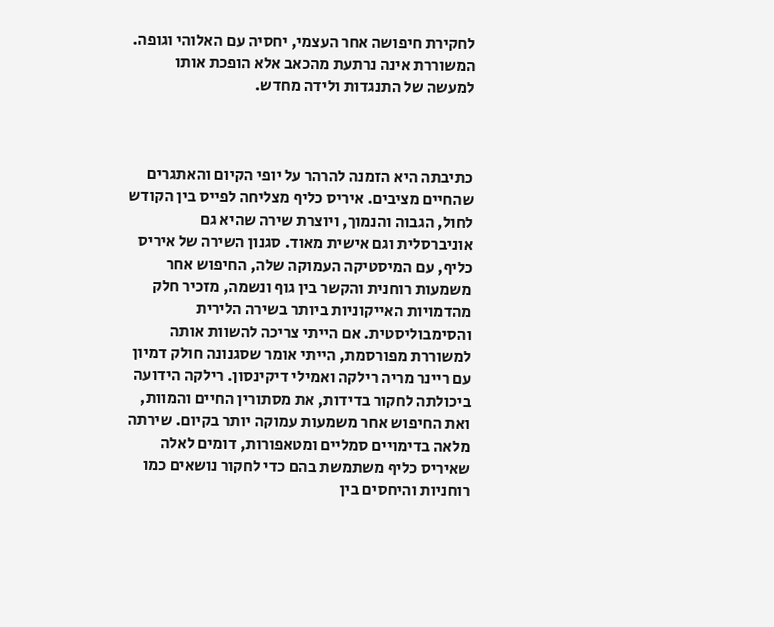לחקירת חיפושה אחר העצמי, יחסיה עם האלוהי וגופה. המשוררת אינה נרתעת מהכאב אלא הופכת אותו למעשה של התנגדות ולידה מחדש.



כתיבתה היא הזמנה להרהר על יופי הקיום והאתגרים שהחיים מציבים. איריס כליף מצליחה לפייס בין הקודש לחול, הגבוה והנמוך, ויוצרת שירה שהיא גם אוניברסלית וגם אישית מאוד. סגנון השירה של איריס כליף, עם המיסטיקה העמוקה שלה, החיפוש אחר משמעות רוחנית והקשר בין גוף ונשמה, מזכיר חלק מהדמויות האייקוניות ביותר בשירה הלירית והסימבוליסטית. אם הייתי צריכה להשוות אותה למשוררת מפורסמת, הייתי אומר שסגנונה חולק דמיון עם ריינר מריה רילקה ואמילי דיקינסון. רילקה הידועה ביכולתה לחקור בדידות, את מסתורין החיים והמוות, ואת החיפוש אחר משמעות עמוקה יותר בקיום. שירתה מלאה בדימויים סמליים ומטאפורות, דומים לאלה שאיריס כליף משתמשת בהם כדי לחקור נושאים כמו רוחניות והיחסים בין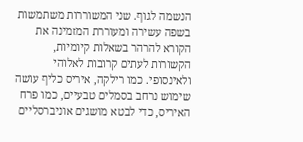הנשמה לגוף. שני המשוררות משתמשות בשפה עשירה ומעוררת המזמינה את הקורא להרהר בשאלות קיומיות, הקשורות לעתים קרובות לאלוהי ולאינסופי. כמו רילקה, איריס כליף עושה שימוש נרחב בסמלים טבעיים, כמו פרח האיריס, כדי לבטא מושגים אוניברסליים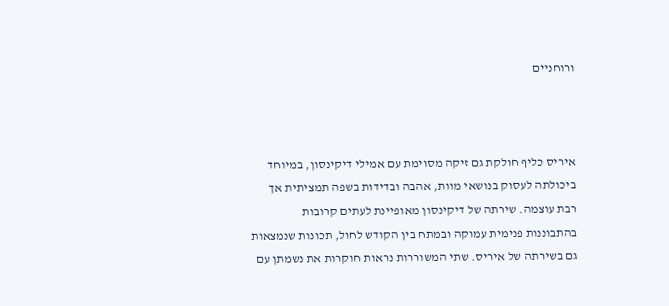ורוחניים



איריס כליף חולקת גם זיקה מסוימת עם אמילי דיקינסון, במיוחד ביכולתה לעסוק בנושאי מוות, אהבה ובדידות בשפה תמציתית אך רבת עוצמה. שירתה של דיקינסון מאופיינת לעתים קרובות בהתבוננות פנימית עמוקה ובמתח בין הקודש לחול, תכונות שנמצאות גם בשירתה של איריס. שתי המשוררות נראות חוקרות את נשמתן עם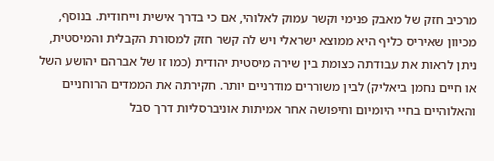מרכיב חזק של מאבק פנימי וקשר עמוק לאלוהי, אם כי בדרך אישית וייחודית. בנוסף, מכיוון שאיריס כליף היא ממוצא ישראלי ויש לה קשר חזק למסורת הקבלית והמיסטית, ניתן לראות את עבודתה כצומת בין שירה מיסטית יהודית (כמו זו של אברהם יהושע השל או חיים נחמן ביאליק) לבין משוררים מודרניים יותר. חקירתה את הממדים הרוחניים והאלוהיים בחיי היומיום וחיפושה אחר אמיתות אוניברסליות דרך סבל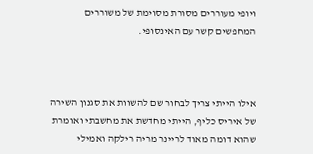ויופי מעוררים מסורת מסוימת של משוררים המחפשים קשר עם האינסופי.



אילו הייתי צריך לבחור שם להשוות את סגנון השירה של איריס כליף, הייתי מחדשת את מחשבתי ואומרת שהוא דומה מאוד לריינר מריה רילקה ואמילי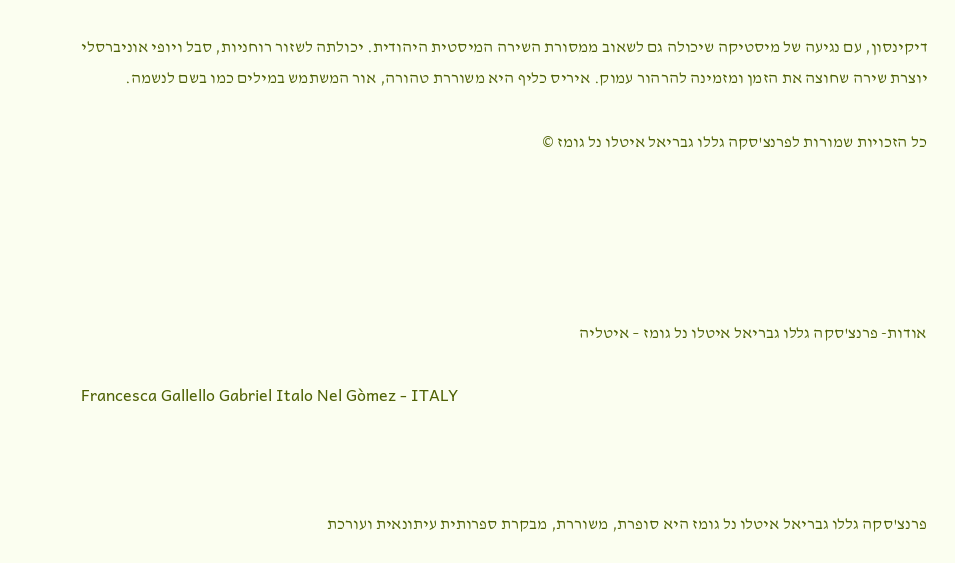דיקינסון, עם נגיעה של מיסטיקה שיכולה גם לשאוב ממסורת השירה המיסטית היהודית. יכולתה לשזור רוחניות, סבל ויופי אוניברסלי יוצרת שירה שחוצה את הזמן ומזמינה להרהור עמוק. איריס כליף היא משוררת טהורה, אור המשתמש במילים כמו בשם לנשמה.

כל הזכויות שמורות לפרנצ'סקה גללו גבריאל איטלו נל גומז ©





אודות- פרנצ'סקה גללו גבריאל איטלו נל גומז – איטליה

Francesca Gallello Gabriel Italo Nel Gòmez - ITALY



פרנצ'סקה גללו גבריאל איטלו נל גומז היא סופרת, משוררת, מבקרת ספרותית עיתונאית ועורכת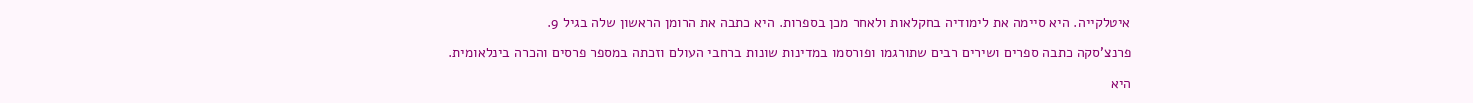איטלקייה. היא סיימה את לימודיה בחקלאות ולאחר מכן בספרות. היא כתבה את הרומן הראשון שלה בגיל 9.

פרנצ’סקה כתבה ספרים ושירים רבים שתורגמו ופורסמו במדינות שונות ברחבי העולם וזכתה במספר פרסים והכרה בינלאומית.

היא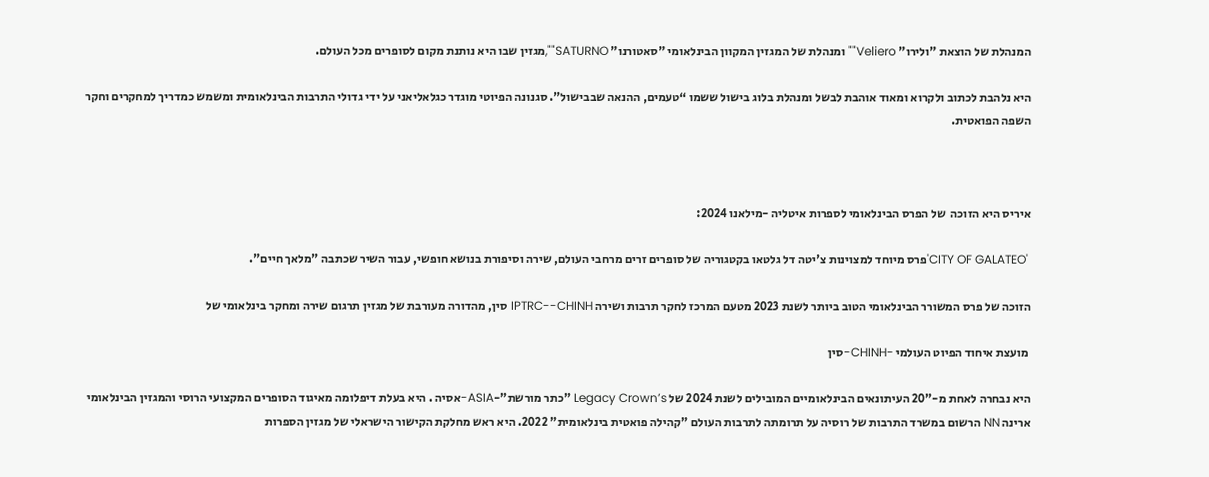המנהלת של הוצאת "ולירו" Veliero"" ומנהלת של המגזין המקוון הבינלאומי "סאטורנו" SATURNO"",מגזין שבו היא נותנת מקום לסופרים מכל העולם.

היא נלהבת לכתוב ולקרוא ומאוד אוהבת לבשל ומנהלת בלוג בישול ששמו “טעמים, ההנאה שבבישול”. סגנונה הפיוטי מוגדר כגלאליאני על ידי גדולי התרבות הבינלאומית ומשמש כמדריך למחקרים וחקר השפה הפואטית.



איריס היא הזוכה  של הפרס הבינלאומי לספרות איטליה -מילאנו 2024:

 'CITY OF GALATEO'פרס מיוחד למצוינות צ'יטה דל גלטאו בקטגוריה של סופרים זרים מרחבי העולם, שירה וסיפורת בנושא חופשי, עבור השיר שכתבה "מלאך חיים".

הזוכה של פרס המשורר הבינלאומי הטוב ביותר לשנת 2023 מטעם המרכז לחקר תרבות ושירה IPTRC--CHINH סין, מהדורה מעורבת של מגזין תרגום שירה ומחקר בינלאומי של

 מועצת איחוד הפיוט העולמי -CHINH-סין

היא נבחרה לאחת מ-"20 העיתונאים הבינלאומיים המובילים לשנת 2024 של Legacy Crown’s "כתר מורשת"-ASIA-אסיה . היא בעלת דיפלומה מאיגוד הסופרים המקצועי הרוסי והמגזין הבינלאומי ארינה NN הרשום במשרד התרבות של רוסיה על תרומתה לתרבות העולם "קהילה פואטית בינלאומית" 2022. היא ראש מחלקת הקישור הישראלי של מגזין הספרות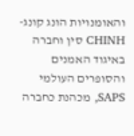והאומנויות הונג קונג-CHINH סין וחברה באיגוד האמנים והסופרים העולמי SAPS, מכהנת כחברה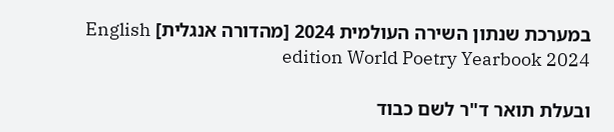במערכת שנתון השירה העולמית 2024 [מהדורה אנגלית] English edition World Poetry Yearbook 2024

ובעלת תואר ד"ר לשם כבוד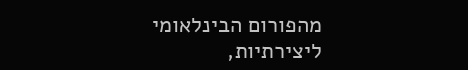מהפורום הבינלאומי ליצירתיות,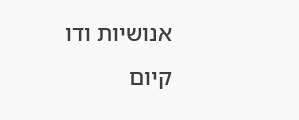אנושיות ודו קיום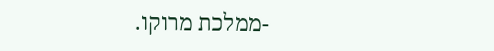-ממלכת מרוקו.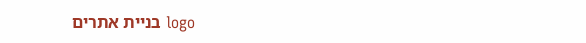logo בניית אתרים